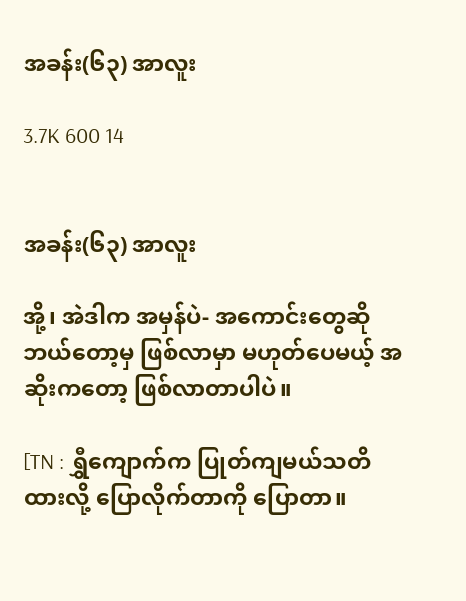အခန်း(၆၃) အာလူး

3.7K 600 14


အခန်း(၆၃) အာလူး

အို့၊ အဲဒါက အမှန်ပဲ- အကောင်းတွေဆို ဘယ်တော့မှ ဖြစ်လာမှာ မဟုတ်ပေမယ့် အဆိုးကတော့ ဖြစ်လာတာပါပဲ။

[TN : ရွှီကျောက်က ပြုတ်ကျမယ်သတိထားလို့ ပြောလိုက်တာကို ပြောတာ။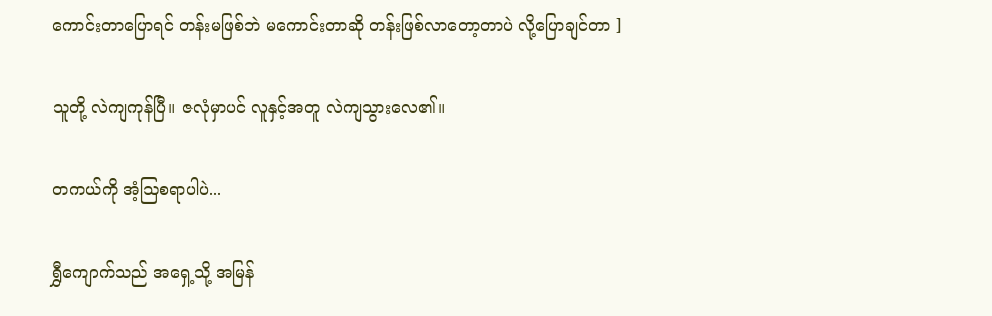ကောင်းတာပြောရင် တန်းမဖြစ်ဘဲ မကောင်းတာဆို တန်းဖြစ်လာတော့တာပဲ လို့ပြောချင်တာ ]

သူတို့ လဲကျကုန်ပြီ။ ဇလုံမှာပင် လူနှင့်အတူ လဲကျသွားလေ၏။

တကယ်ကို အံ့ဩစရာပါပဲ...

ရွှီကျောက်သည် အရှေ့သို့ အမြန်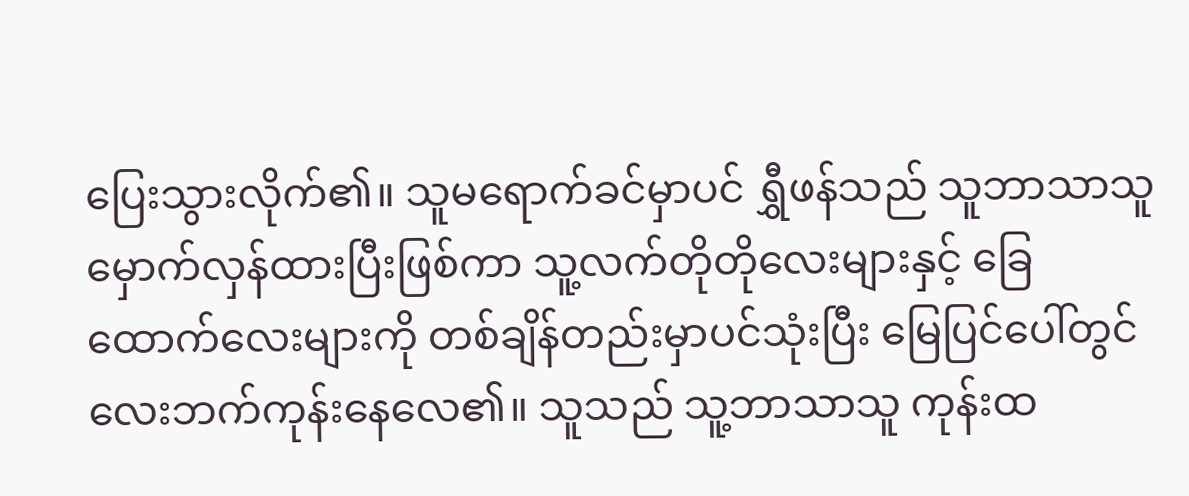ပြေးသွားလိုက်၏။ သူမရောက်ခင်မှာပင် ရွှီဖန်သည် သူဘာသာသူ မှောက်လှန်ထားပြီးဖြစ်ကာ သူ့လက်တိုတိုလေးများနှင့် ခြေထောက်လေးများကို တစ်ချိန်တည်းမှာပင်သုံးပြီး မြေပြင်ပေါ်တွင် လေးဘက်ကုန်းနေလေ၏။ သူသည် သူ့ဘာသာသူ ကုန်းထ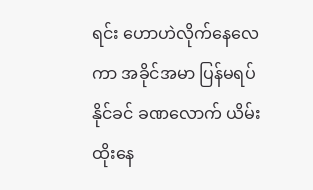ရင်း ဟောဟဲလိုက်နေလေကာ အခိုင်အမာ ပြန်မရပ်နိုင်ခင် ခဏလောက် ယိမ်းထိုးနေ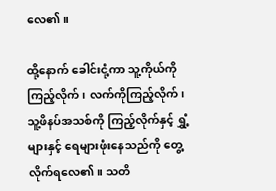လေ၏။

ထို့နောက် ခေါင်းငုံ့ကာ သူ့ကိုယ်ကိုကြည့်လိုက်၊ လက်ကိုကြည့်လိုက်၊ သူ့ဖိနပ်အသစ်ကို ကြည့်လိုက်နှင့် ရွှံ့များနှင့် ရေများဖုံးနေသည်ကို တွေ့လိုက်ရလေ၏။ သတိ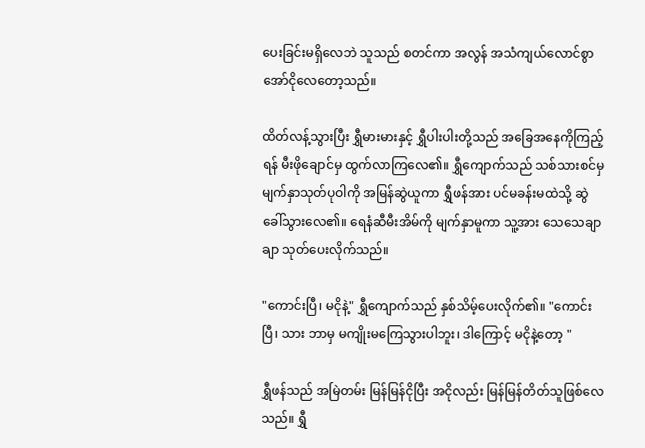ပေးခြင်းမရှိလေဘဲ သူသည် စတင်ကာ အလွန် အသံကျယ်လောင်စွာ အော်ငိုလေတော့သည်။

ထိတ်လန့်သွားပြီး ရွှီမားမားနှင့် ရွှီပါးပါးတို့သည် အခြေအနေကိုကြည့်ရန် မီးဖိုချောင်မှ ထွက်လာကြလေ၏။ ရွှီကျောက်သည် သစ်သားစင်မှ မျက်နှာသုတ်ပုဝါကို အမြန်ဆွဲယူကာ ရွှီဖန်အား ပင်မခန်းမထဲသို့ ဆွဲခေါ်သွားလေ၏။ ရေနံဆီမီးအိမ်ကို မျက်နှာမူကာ သူ့အား သေသေချာချာ သုတ်ပေးလိုက်သည်။

"ကောင်းပြီ၊ မငိုနဲ့" ရွှီကျောက်သည် နှစ်သိမ့်ပေးလိုက်၏။ "ကောင်းပြီ၊ သား ဘာမှ မကျိုးမကြေသွားပါဘူး၊ ဒါကြောင့် မငိုနဲ့တော့ "

ရွှီဖန်သည် အမြဲတမ်း မြန်မြန်ငိုပြီး အငိုလည်း မြန်မြန်တိတ်သူဖြစ်လေသည်။ ရွှီ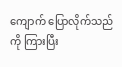ကျောက် ပြောလိုက်သည်ကို ကြားပြီး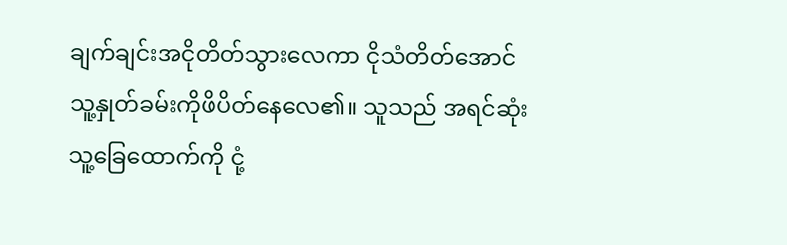ချက်ချင်းအငိုတိတ်သွားလေကာ ငိုသံတိတ်အောင် သူ့နှုတ်ခမ်းကိုဖိပိတ်နေလေ၏။ သူသည် အရင်ဆုံး သူ့ခြေထောက်ကို ငုံ့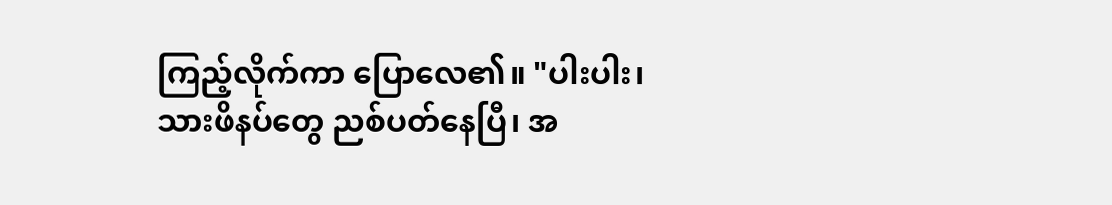ကြည့်လိုက်ကာ ပြောလေ၏။ "ပါးပါး၊ သားဖိနပ်တွေ ညစ်ပတ်နေပြီ၊ အ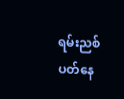ရမ်းညစ်ပတ်နေ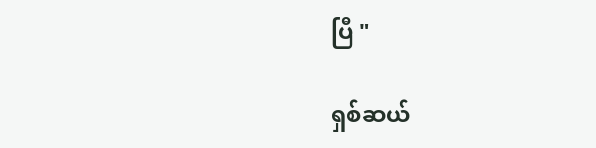ပြီ "

ရှစ်ဆယ်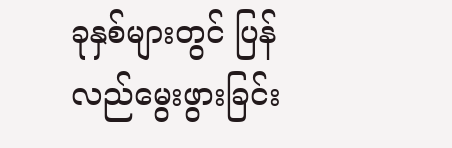ခုနှစ်များတွင် ပြန်လည်မွေးဖွားခြင်း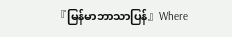『မြန်မာဘာသာပြန်』Where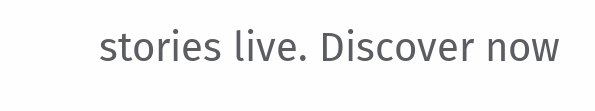stories live. Discover now